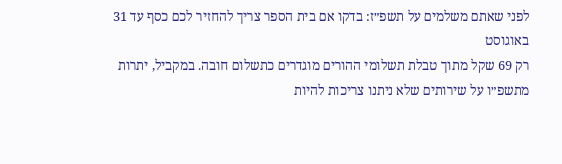לפני שאתם משלמים על תשפ״ז: בדקו אם בית הספר צריך להחזיר לכם כסף עד 31 באוגוסט
רק 69 שקל מתוך טבלת תשלומי ההורים מוגדרים כתשלום חובה. במקביל, יתרות מתשפ״ו על שירותים שלא ניתנו צריכות להיות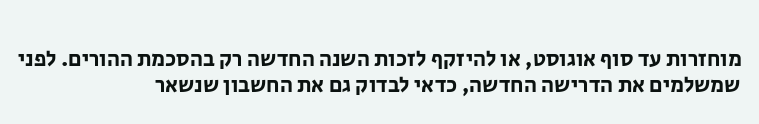מוחזרות עד סוף אוגוסט, או להיזקף לזכות השנה החדשה רק בהסכמת ההורים. לפני שמשלמים את הדרישה החדשה, כדאי לבדוק גם את החשבון שנשאר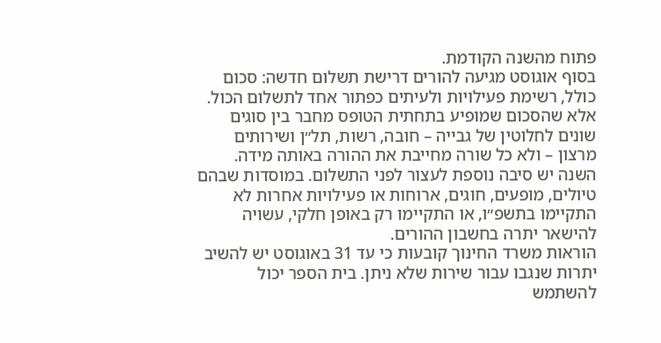פתוח מהשנה הקודמת.
בסוף אוגוסט מגיעה להורים דרישת תשלום חדשה: סכום כולל, רשימת פעילויות ולעיתים כפתור אחד לתשלום הכול. אלא שהסכום שמופיע בתחתית הטופס מחבר בין סוגים שונים לחלוטין של גבייה – חובה, רשות, תל״ן ושירותים מרצון – ולא כל שורה מחייבת את ההורה באותה מידה.
השנה יש סיבה נוספת לעצור לפני התשלום. במוסדות שבהם טיולים, מופעים, חוגים, ארוחות או פעילויות אחרות לא התקיימו בתשפ״ו, או התקיימו רק באופן חלקי, עשויה להישאר יתרה בחשבון ההורים.
הוראות משרד החינוך קובעות כי עד 31 באוגוסט יש להשיב יתרות שנגבו עבור שירות שלא ניתן. בית הספר יכול להשתמש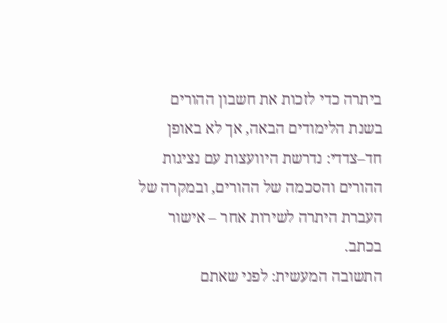ביתרה כדי לזכות את חשבון ההורים בשנת הלימודים הבאה, אך לא באופן חד–צדדי: נדרשת היוועצות עם נציגות ההורים והסכמה של ההורים, ובמקרה של העברת היתרה לשירות אחר – אישור בכתב.
התשובה המעשית: לפני שאתם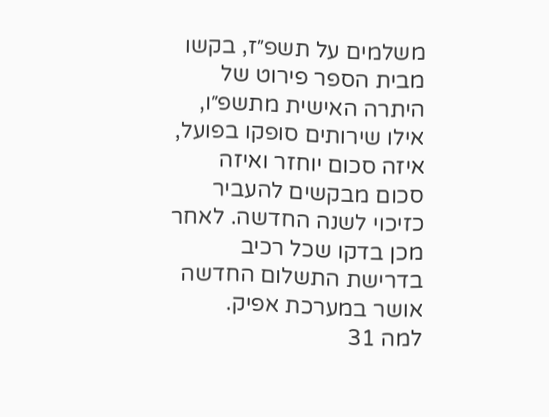משלמים על תשפ״ז, בקשו מבית הספר פירוט של היתרה האישית מתשפ״ו, אילו שירותים סופקו בפועל, איזה סכום יוחזר ואיזה סכום מבקשים להעביר כזיכוי לשנה החדשה. לאחר מכן בדקו שכל רכיב בדרישת התשלום החדשה אושר במערכת אפיק.
למה 31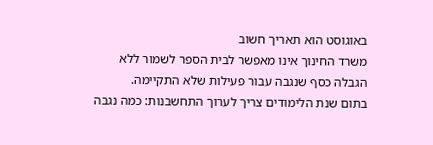באוגוסט הוא תאריך חשוב
משרד החינוך אינו מאפשר לבית הספר לשמור ללא הגבלה כסף שנגבה עבור פעילות שלא התקיימה.
בתום שנת הלימודים צריך לערוך התחשבנות: כמה נגבה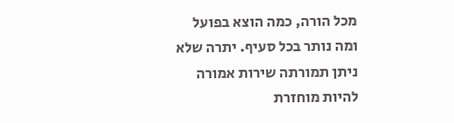מכל הורה, כמה הוצא בפועל ומה נותר בכל סעיף. יתרה שלא ניתן תמורתה שירות אמורה להיות מוחזרת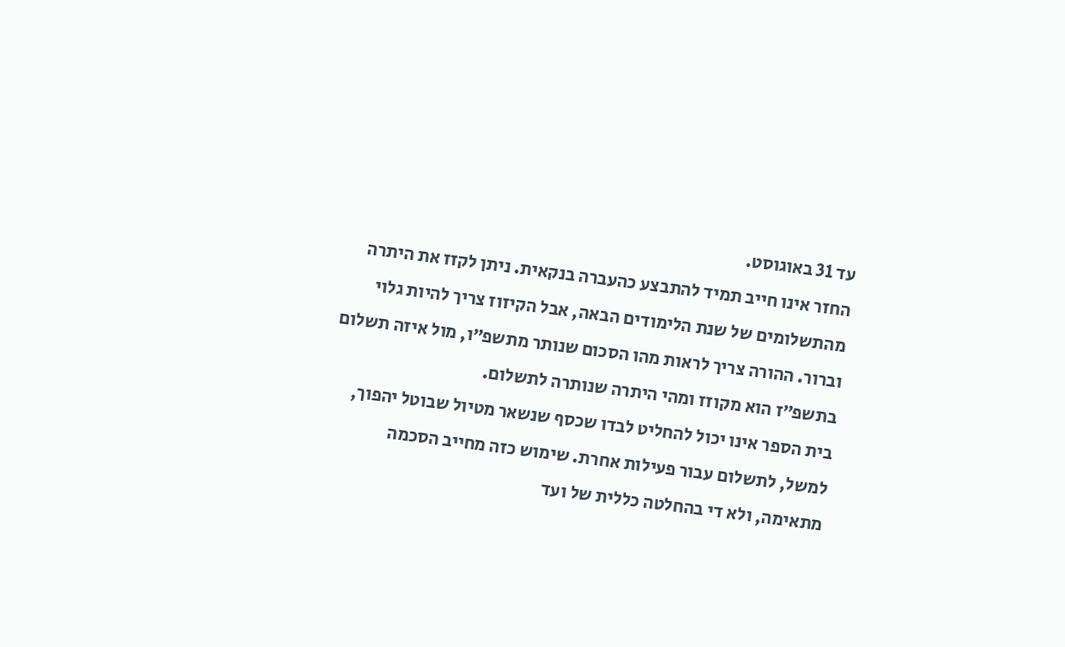עד 31 באוגוסט.
החזר אינו חייב תמיד להתבצע כהעברה בנקאית. ניתן לקזז את היתרה מהתשלומים של שנת הלימודים הבאה, אבל הקיזוז צריך להיות גלוי וברור. ההורה צריך לראות מהו הסכום שנותר מתשפ״ו, מול איזה תשלום בתשפ״ז הוא מקוזז ומהי היתרה שנותרה לתשלום.
בית הספר אינו יכול להחליט לבדו שכסף שנשאר מטיול שבוטל יהפוך, למשל, לתשלום עבור פעילות אחרת. שימוש כזה מחייב הסכמה מתאימה, ולא די בהחלטה כללית של ועד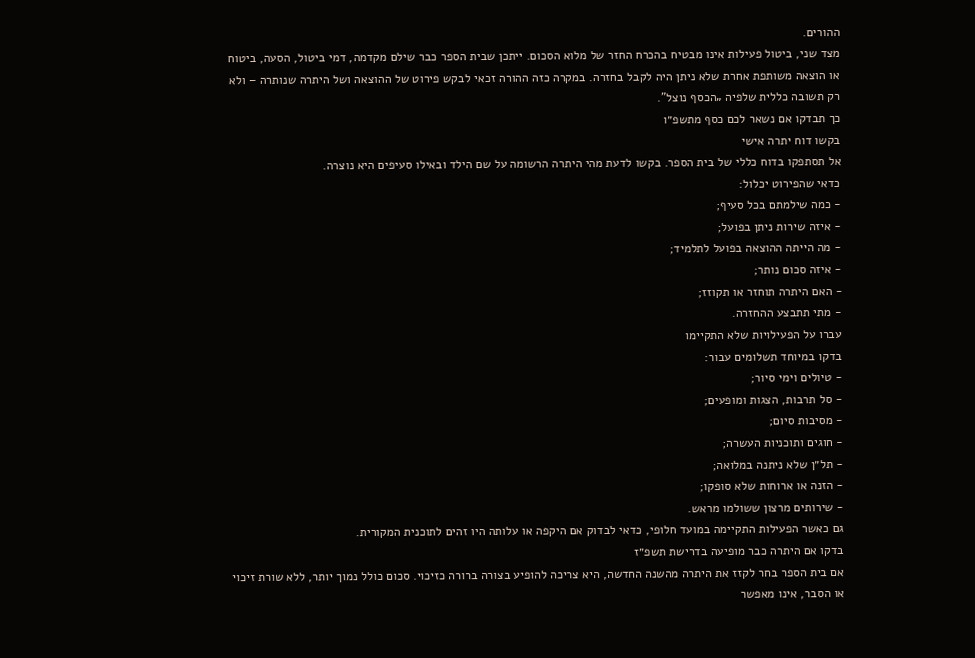ההורים.
מצד שני, ביטול פעילות אינו מבטיח בהכרח החזר של מלוא הסכום. ייתכן שבית הספר כבר שילם מקדמה, דמי ביטול, הסעה, ביטוח או הוצאה משותפת אחרת שלא ניתן היה לקבל בחזרה. במקרה כזה ההורה זכאי לבקש פירוט של ההוצאה ושל היתרה שנותרה – ולא רק תשובה כללית שלפיה „הכסף נוצל”.
כך תבדקו אם נשאר לכם כסף מתשפ״ו
בקשו דוח יתרה אישי
אל תסתפקו בדוח כללי של בית הספר. בקשו לדעת מהי היתרה הרשומה על שם הילד ובאילו סעיפים היא נוצרה.
כדאי שהפירוט יכלול:
- כמה שילמתם בכל סעיף;
- איזה שירות ניתן בפועל;
- מה הייתה ההוצאה בפועל לתלמיד;
- איזה סכום נותר;
- האם היתרה תוחזר או תקוזז;
- מתי תתבצע ההחזרה.
עברו על הפעילויות שלא התקיימו
בדקו במיוחד תשלומים עבור:
- טיולים וימי סיור;
- סל תרבות, הצגות ומופעים;
- מסיבות סיום;
- חוגים ותוכניות העשרה;
- תל״ן שלא ניתנה במלואה;
- הזנה או ארוחות שלא סופקו;
- שירותים מרצון ששולמו מראש.
גם כאשר הפעילות התקיימה במועד חלופי, כדאי לבדוק אם היקפה או עלותה היו זהים לתוכנית המקורית.
בדקו אם היתרה כבר מופיעה בדרישת תשפ״ז
אם בית הספר בחר לקזז את היתרה מהשנה החדשה, היא צריכה להופיע בצורה ברורה כזיכוי. סכום כולל נמוך יותר, ללא שורת זיכוי או הסבר, אינו מאפשר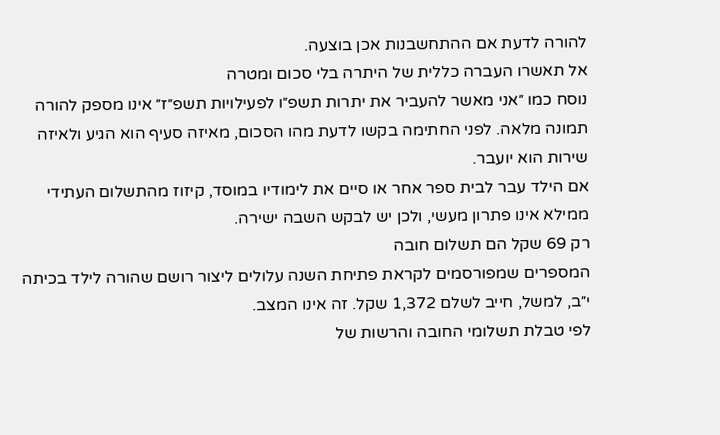להורה לדעת אם ההתחשבנות אכן בוצעה.
אל תאשרו העברה כללית של היתרה בלי סכום ומטרה
נוסח כמו ״אני מאשר להעביר את יתרות תשפ״ו לפעילויות תשפ״ז״ אינו מספק להורה תמונה מלאה. לפני החתימה בקשו לדעת מהו הסכום, מאיזה סעיף הוא הגיע ולאיזה שירות הוא יועבר.
אם הילד עבר לבית ספר אחר או סיים את לימודיו במוסד, קיזוז מהתשלום העתידי ממילא אינו פתרון מעשי, ולכן יש לבקש השבה ישירה.
רק 69 שקל הם תשלום חובה
המספרים שמפורסמים לקראת פתיחת השנה עלולים ליצור רושם שהורה לילד בכיתה י״ב, למשל, חייב לשלם 1,372 שקל. זה אינו המצב.
לפי טבלת תשלומי החובה והרשות של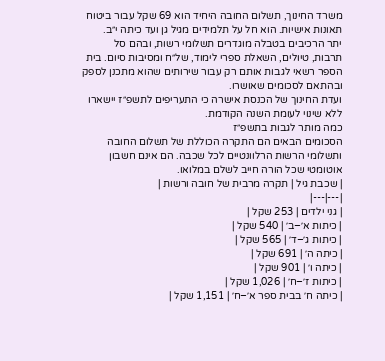משרד החינוך, תשלום החובה היחיד הוא 69 שקל עבור ביטוח תאונות אישיות. הוא חל על תלמידים מגיל גן ועד כיתה י״ב.
יתר הרכיבים בטבלה מוגדרים תשלומי רשות, ובהם סל תרבות, טיולים, השאלת ספרי לימוד, של״ח ומסיבות סיום. בית הספר רשאי לגבות אותם רק עבור שירותים שהוא מתכנן לספק ובהתאם לסכומים שאושרו.
ועדת החינוך של הכנסת אישרה כי התעריפים לתשפ״ז יישארו ללא שינוי לעומת השנה הקודמת.
כמה מותר לגבות בתשפ״ז
הסכומים הבאים הם התקרה הכוללת של תשלום החובה ותשלומי הרשות הרלוונטיים לכל שכבה. הם אינם חשבון אוטומטי שכל הורה חייב לשלם במלואו.
| שכבת גיל | תקרה מרבית של חובה ורשות |
|---|---|
| גני ילדים | 253 שקל |
| כיתות א׳–ב׳ | 540 שקל |
| כיתות ג׳–ד׳ | 565 שקל |
| כיתה ה׳ | 691 שקל |
| כיתה ו׳ | 901 שקל |
| כיתות ז׳–ח׳ | 1,026 שקל |
| כיתה ח׳ בבית ספר א׳–ח׳ | 1,151 שקל |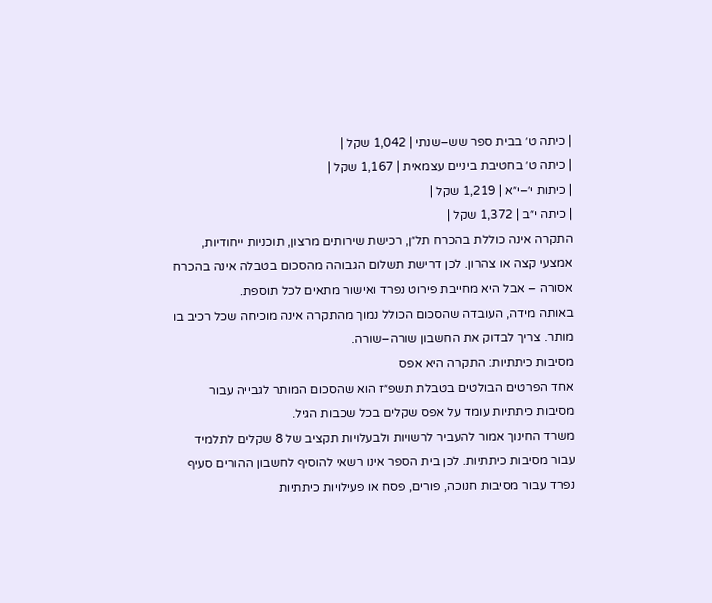| כיתה ט׳ בבית ספר שש–שנתי | 1,042 שקל |
| כיתה ט׳ בחטיבת ביניים עצמאית | 1,167 שקל |
| כיתות י׳–י״א | 1,219 שקל |
| כיתה י״ב | 1,372 שקל |
התקרה אינה כוללת בהכרח תל״ן, רכישת שירותים מרצון, תוכניות ייחודיות, אמצעי קצה או צהרון. לכן דרישת תשלום הגבוהה מהסכום בטבלה אינה בהכרח אסורה – אבל היא מחייבת פירוט נפרד ואישור מתאים לכל תוספת.
באותה מידה, העובדה שהסכום הכולל נמוך מהתקרה אינה מוכיחה שכל רכיב בו מותר. צריך לבדוק את החשבון שורה–שורה.
מסיבות כיתתיות: התקרה היא אפס
אחד הפרטים הבולטים בטבלת תשפ״ז הוא שהסכום המותר לגבייה עבור מסיבות כיתתיות עומד על אפס שקלים בכל שכבות הגיל.
משרד החינוך אמור להעביר לרשויות ולבעלויות תקציב של 8 שקלים לתלמיד עבור מסיבות כיתתיות. לכן בית הספר אינו רשאי להוסיף לחשבון ההורים סעיף נפרד עבור מסיבות חנוכה, פורים, פסח או פעילויות כיתתיות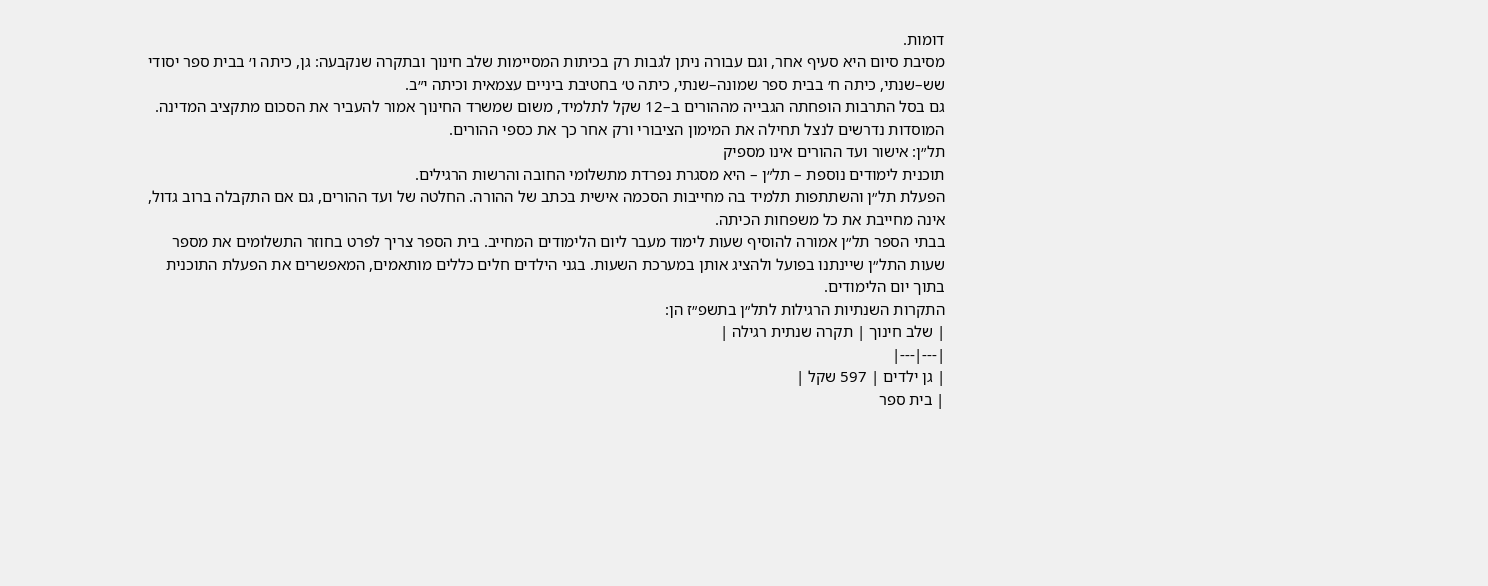דומות.
מסיבת סיום היא סעיף אחר, וגם עבורה ניתן לגבות רק בכיתות המסיימות שלב חינוך ובתקרה שנקבעה: גן, כיתה ו׳ בבית ספר יסודי שש–שנתי, כיתה ח׳ בבית ספר שמונה–שנתי, כיתה ט׳ בחטיבת ביניים עצמאית וכיתה י״ב.
גם בסל התרבות הופחתה הגבייה מההורים ב–12 שקל לתלמיד, משום שמשרד החינוך אמור להעביר את הסכום מתקציב המדינה. המוסדות נדרשים לנצל תחילה את המימון הציבורי ורק אחר כך את כספי ההורים.
תל״ן: אישור ועד ההורים אינו מספיק
תוכנית לימודים נוספת – תל״ן – היא מסגרת נפרדת מתשלומי החובה והרשות הרגילים.
הפעלת תל״ן והשתתפות תלמיד בה מחייבות הסכמה אישית בכתב של ההורה. החלטה של ועד ההורים, גם אם התקבלה ברוב גדול, אינה מחייבת את כל משפחות הכיתה.
בבתי הספר תל״ן אמורה להוסיף שעות לימוד מעבר ליום הלימודים המחייב. בית הספר צריך לפרט בחוזר התשלומים את מספר שעות התל״ן שיינתנו בפועל ולהציג אותן במערכת השעות. בגני הילדים חלים כללים מותאמים, המאפשרים את הפעלת התוכנית בתוך יום הלימודים.
התקרות השנתיות הרגילות לתל״ן בתשפ״ז הן:
| שלב חינוך | תקרה שנתית רגילה |
|---|---|
| גן ילדים | 597 שקל |
| בית ספר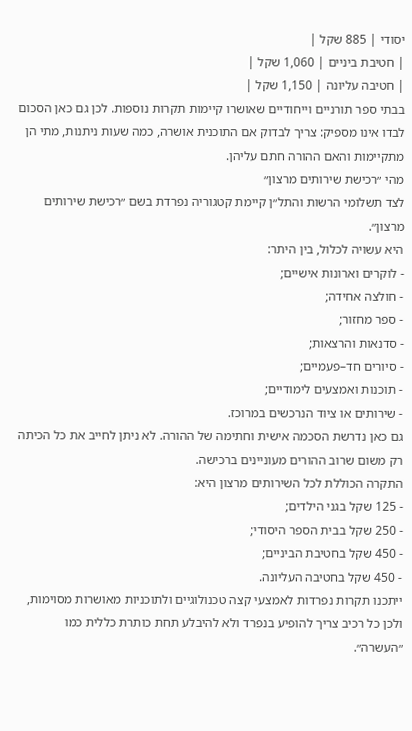יסודי | 885 שקל |
| חטיבת ביניים | 1,060 שקל |
| חטיבה עליונה | 1,150 שקל |
בבתי ספר תורניים וייחודיים שאושרו קיימות תקרות נוספות. לכן גם כאן הסכום לבדו אינו מספיק: צריך לבדוק אם התוכנית אושרה, כמה שעות ניתנות, מתי הן מתקיימות והאם ההורה חתם עליהן.
מהי ״רכישת שירותים מרצון״
לצד תשלומי הרשות והתל״ן קיימת קטגוריה נפרדת בשם ״רכישת שירותים מרצון״.
היא עשויה לכלול, בין היתר:
- לוקרים וארונות אישיים;
- חולצה אחידה;
- ספר מחזור;
- סדנאות והרצאות;
- סיורים חד–פעמיים;
- תוכנות ואמצעים לימודיים;
- שירותים או ציוד הנרכשים במרוכז.
גם כאן נדרשת הסכמה אישית וחתימה של ההורה. לא ניתן לחייב את כל הכיתה רק משום שרוב ההורים מעוניינים ברכישה.
התקרה הכוללת לכל השירותים מרצון היא:
- 125 שקל בגני הילדים;
- 250 שקל בבית הספר היסודי;
- 450 שקל בחטיבת הביניים;
- 450 שקל בחטיבה העליונה.
ייתכנו תקרות נפרדות לאמצעי קצה טכנולוגיים ולתוכניות מאושרות מסוימות, ולכן כל רכיב צריך להופיע בנפרד ולא להיבלע תחת כותרת כללית כמו ״העשרה״.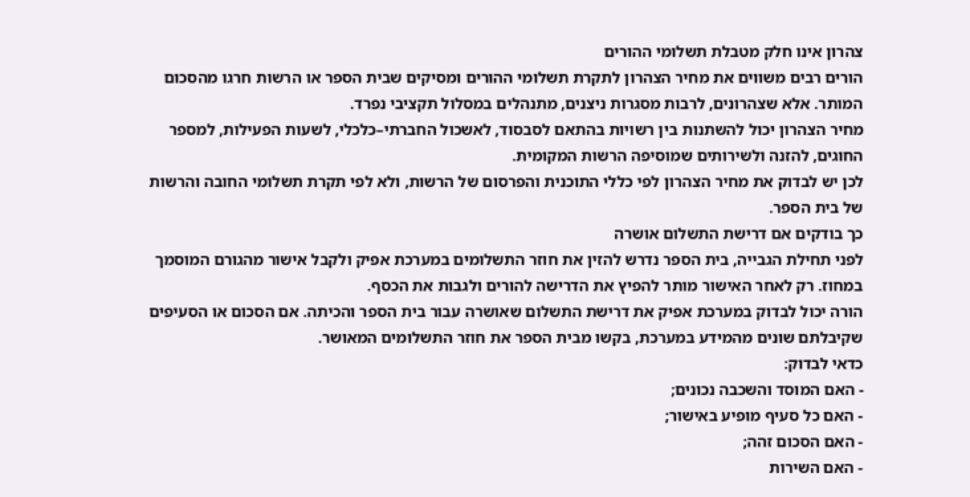צהרון אינו חלק מטבלת תשלומי ההורים
הורים רבים משווים את מחיר הצהרון לתקרת תשלומי ההורים ומסיקים שבית הספר או הרשות חרגו מהסכום המותר. אלא שצהרונים, לרבות מסגרות ניצנים, מתנהלים במסלול תקציבי נפרד.
מחיר הצהרון יכול להשתנות בין רשויות בהתאם לסבסוד, לאשכול החברתי–כלכלי, לשעות הפעילות, למספר החוגים, להזנה ולשירותים שמוסיפה הרשות המקומית.
לכן יש לבדוק את מחיר הצהרון לפי כללי התוכנית והפרסום של הרשות, ולא לפי תקרת תשלומי החובה והרשות של בית הספר.
כך בודקים אם דרישת התשלום אושרה
לפני תחילת הגבייה, בית הספר נדרש להזין את חוזר התשלומים במערכת אפיק ולקבל אישור מהגורם המוסמך במחוז. רק לאחר האישור מותר להפיץ את הדרישה להורים ולגבות את הכסף.
הורה יכול לבדוק במערכת אפיק את דרישת התשלום שאושרה עבור בית הספר והכיתה. אם הסכום או הסעיפים שקיבלתם שונים מהמידע במערכת, בקשו מבית הספר את חוזר התשלומים המאושר.
כדאי לבדוק:
- האם המוסד והשכבה נכונים;
- האם כל סעיף מופיע באישור;
- האם הסכום זהה;
- האם השירות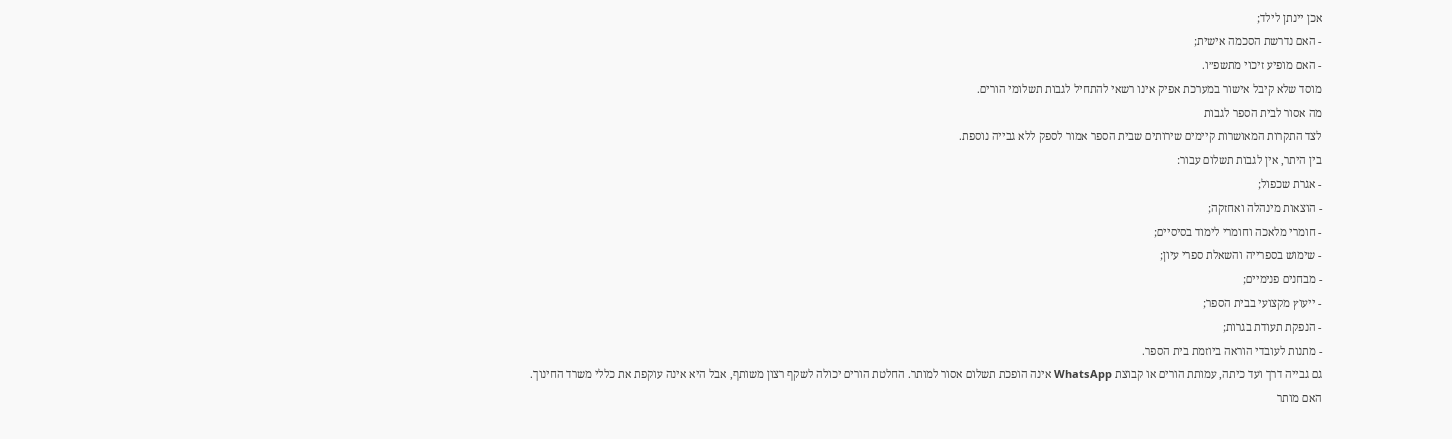אכן יינתן לילד;
- האם נדרשת הסכמה אישית;
- האם מופיע זיכוי מתשפ״ו.
מוסד שלא קיבל אישור במערכת אפיק אינו רשאי להתחיל לגבות תשלומי הורים.
מה אסור לבית הספר לגבות
לצד התקרות המאושרות קיימים שירותים שבית הספר אמור לספק ללא גבייה נוספת.
בין היתר, אין לגבות תשלום עבור:
- אגרת שכפול;
- הוצאות מינהלה ואחזקה;
- חומרי מלאכה וחומרי לימוד בסיסיים;
- שימוש בספרייה והשאלת ספרי עיון;
- מבחנים פנימיים;
- ייעוץ מקצועי בבית הספר;
- הנפקת תעודת בגרות;
- מתנות לעובדי הוראה ביוזמת בית הספר.
גם גבייה דרך ועד כיתה, עמותת הורים או קבוצת WhatsApp אינה הופכת תשלום אסור למותר. החלטת הורים יכולה לשקף רצון משותף, אבל היא אינה עוקפת את כללי משרד החינוך.
האם מותר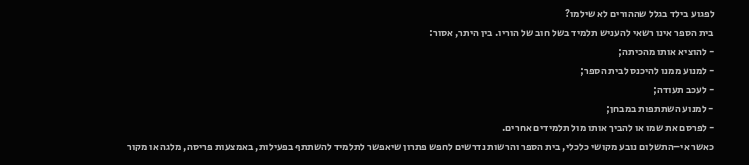לפגוע בילד בגלל שההורים לא שילמו?
בית הספר אינו רשאי להעניש תלמיד בשל חוב של הוריו. בין היתר, אסור:
- להוציא אותו מהכיתה;
- למנוע ממנו להיכנס לבית הספר;
- לעכב תעודה;
- למנוע השתתפות במבחן;
- לפרסם את שמו או להביך אותו מול תלמידים אחרים.
כאשר אי–התשלום נובע מקושי כלכלי, בית הספר והרשות נדרשים לחפש פתרון שיאפשר לתלמיד להשתתף בפעילות, באמצעות פריסה, מלגה או מקור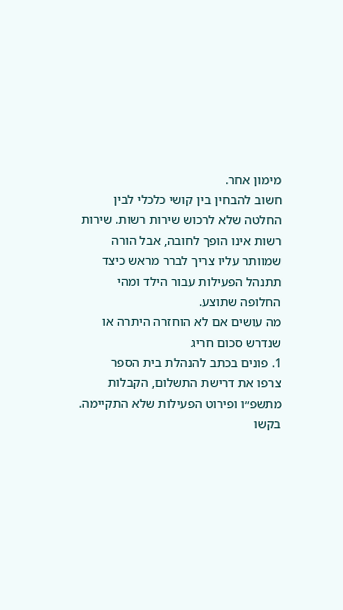מימון אחר.
חשוב להבחין בין קושי כלכלי לבין החלטה שלא לרכוש שירות רשות. שירות רשות אינו הופך לחובה, אבל הורה שמוותר עליו צריך לברר מראש כיצד תתנהל הפעילות עבור הילד ומהי החלופה שתוצע.
מה עושים אם לא הוחזרה היתרה או שנדרש סכום חריג
1. פונים בכתב להנהלת בית הספר
צרפו את דרישת התשלום, הקבלות מתשפ״ו ופירוט הפעילות שלא התקיימה. בקשו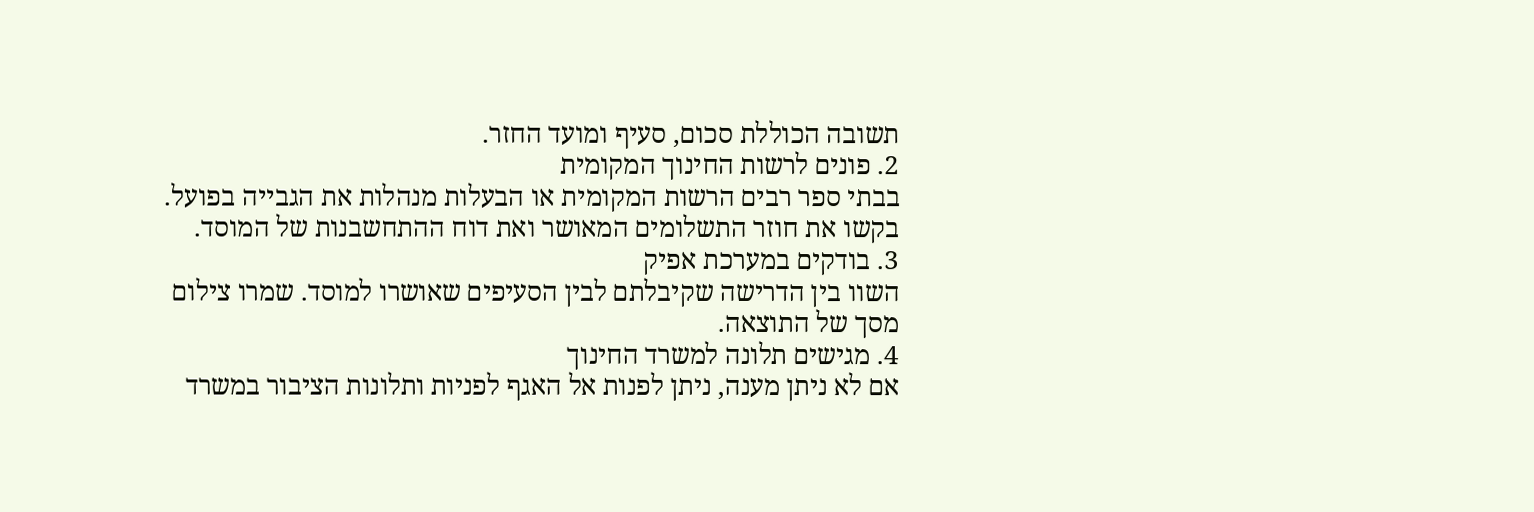תשובה הכוללת סכום, סעיף ומועד החזר.
2. פונים לרשות החינוך המקומית
בבתי ספר רבים הרשות המקומית או הבעלות מנהלות את הגבייה בפועל. בקשו את חוזר התשלומים המאושר ואת דוח ההתחשבנות של המוסד.
3. בודקים במערכת אפיק
השוו בין הדרישה שקיבלתם לבין הסעיפים שאושרו למוסד. שמרו צילום מסך של התוצאה.
4. מגישים תלונה למשרד החינוך
אם לא ניתן מענה, ניתן לפנות אל האגף לפניות ותלונות הציבור במשרד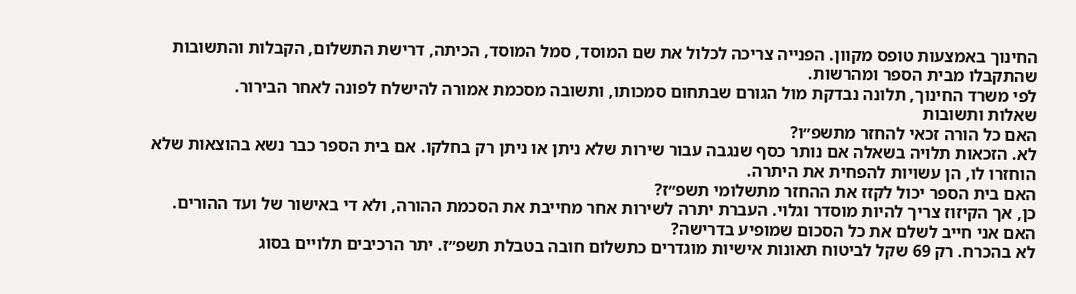החינוך באמצעות טופס מקוון. הפנייה צריכה לכלול את שם המוסד, סמל המוסד, הכיתה, דרישת התשלום, הקבלות והתשובות שהתקבלו מבית הספר ומהרשות.
לפי משרד החינוך, תלונה נבדקת מול הגורם שבתחום סמכותו, ותשובה מסכמת אמורה להישלח לפונה לאחר הבירור.
שאלות ותשובות
האם כל הורה זכאי להחזר מתשפ״ו?
לא. הזכאות תלויה בשאלה אם נותר כסף שנגבה עבור שירות שלא ניתן או ניתן רק בחלקו. אם בית הספר כבר נשא בהוצאות שלא הוחזרו לו, הן עשויות להפחית את היתרה.
האם בית הספר יכול לקזז את ההחזר מתשלומי תשפ״ז?
כן, אך הקיזוז צריך להיות מוסדר וגלוי. העברת יתרה לשירות אחר מחייבת את הסכמת ההורה, ולא די באישור של ועד ההורים.
האם אני חייב לשלם את כל הסכום שמופיע בדרישה?
לא בהכרח. רק 69 שקל לביטוח תאונות אישיות מוגדרים כתשלום חובה בטבלת תשפ״ז. יתר הרכיבים תלויים בסוג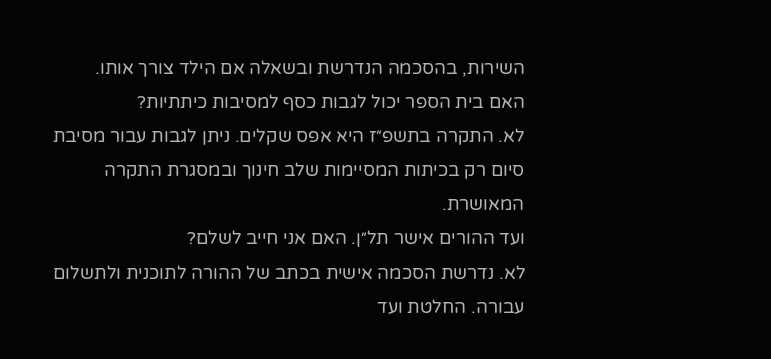השירות, בהסכמה הנדרשת ובשאלה אם הילד צורך אותו.
האם בית הספר יכול לגבות כסף למסיבות כיתתיות?
לא. התקרה בתשפ״ז היא אפס שקלים. ניתן לגבות עבור מסיבת סיום רק בכיתות המסיימות שלב חינוך ובמסגרת התקרה המאושרת.
ועד ההורים אישר תל״ן. האם אני חייב לשלם?
לא. נדרשת הסכמה אישית בכתב של ההורה לתוכנית ולתשלום עבורה. החלטת ועד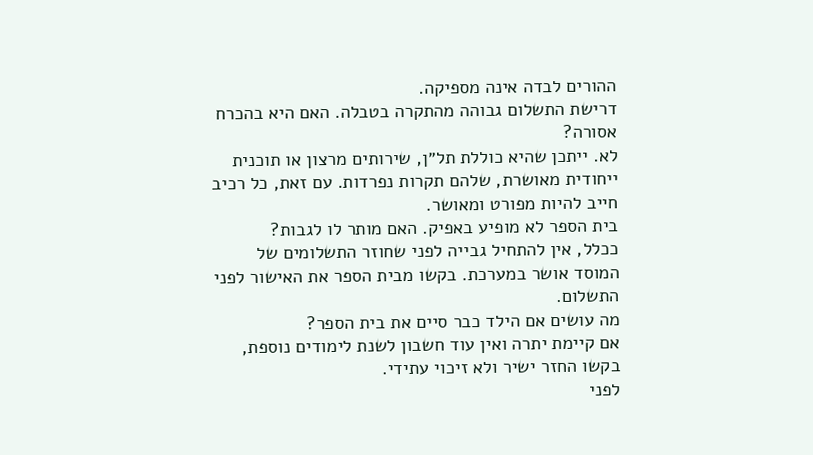ההורים לבדה אינה מספיקה.
דרישת התשלום גבוהה מהתקרה בטבלה. האם היא בהכרח אסורה?
לא. ייתכן שהיא כוללת תל״ן, שירותים מרצון או תוכנית ייחודית מאושרת, שלהם תקרות נפרדות. עם זאת, כל רכיב חייב להיות מפורט ומאושר.
בית הספר לא מופיע באפיק. האם מותר לו לגבות?
ככלל, אין להתחיל גבייה לפני שחוזר התשלומים של המוסד אושר במערכת. בקשו מבית הספר את האישור לפני התשלום.
מה עושים אם הילד כבר סיים את בית הספר?
אם קיימת יתרה ואין עוד חשבון לשנת לימודים נוספת, בקשו החזר ישיר ולא זיכוי עתידי.
לפני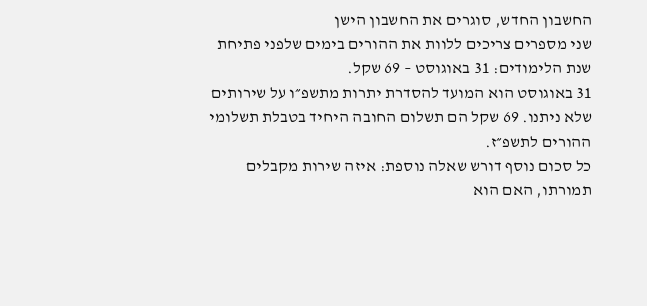החשבון החדש, סוגרים את החשבון הישן
שני מספרים צריכים ללוות את ההורים בימים שלפני פתיחת שנת הלימודים: 31 באוגוסט – 69 שקל.
31 באוגוסט הוא המועד להסדרת יתרות מתשפ״ו על שירותים שלא ניתנו. 69 שקל הם תשלום החובה היחיד בטבלת תשלומי ההורים לתשפ״ז.
כל סכום נוסף דורש שאלה נוספת: איזה שירות מקבלים תמורתו, האם הוא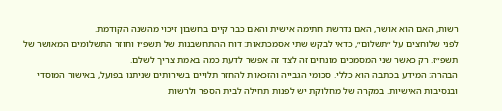רשות, האם הוא אושר, האם נדרשת חתימה אישית והאם כבר קיים בחשבון זיכוי מהשנה הקודמת.
לפני שלוחצים על ״תשלום״, כדאי לבקש שתי אסמכתאות: דוח ההתחשבנות של תשפ״ו וחוזר התשלומים המאושר של תשפ״ז. רק כאשר שני המסמכים מונחים זה לצד זה אפשר לדעת כמה באמת צריך לשלם.
הבהרה: המידע בכתבה הוא כללי. סכומי הגבייה והזכאות להחזר תלויים בשירותים שניתנו בפועל, באישור המוסדי ובנסיבות האישיות. במקרה של מחלוקת יש לפנות תחילה לבית הספר ולרשות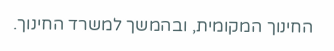החינוך המקומית, ובהמשך למשרד החינוך.